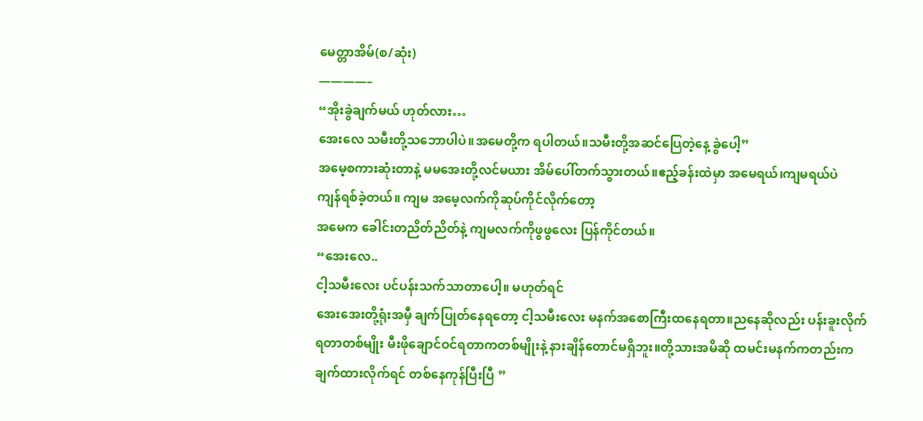မေတ္တာအိမ်(စ/ဆုံး)
————–
“အိုးခွဲချက်မယ် ဟုတ်လား…
အေးလေ သမီးတို့သဘောပါပဲ။အမေတို့က ရပါတယ်။သမီးတို့အဆင်ပြေတဲ့နေ့ ခွဲပေါ့”
အမေ့စကားဆုံးတာနဲ့ မမအေးတို့လင်မယား အိမ်ပေါ်တက်သွားတယ်။ဧည့်ခန်းထဲမှာ အမေရယ်၊ကျမရယ်ပဲ
ကျန်ရစ်ခဲ့တယ်။ ကျမ အမေ့လက်ကိုဆုပ်ကိုင်လိုက်တော့
အမေက ခေါင်းတညိတ်ညိတ်နဲ့ ကျမလက်ကိုဖွဖွလေး ပြန်ကိုင်တယ်။
“အေးလေ..
ငါ့သမီးလေး ပင်ပန်းသက်သာတာပေါ့။ မဟုတ်ရင်
အေးအေးတို့ရုံးအမှီ ချက်ပြုတ်နေရတော့ ငါ့သမီးလေး မနက်အစောကြီးထနေရတာ။ညနေဆိုလည်း ပန်းခူးလိုက်ရတာတစ်မျိုး မီးဖိုချောင်ဝင်ရတာကတစ်မျိုးနဲ့ နားချိန်တောင်မရှိဘူး။တို့သားအမိဆို ထမင်းမနက်ကတည်းကချက်ထားလိုက်ရင် တစ်နေကုန်ပြီးပြီ ”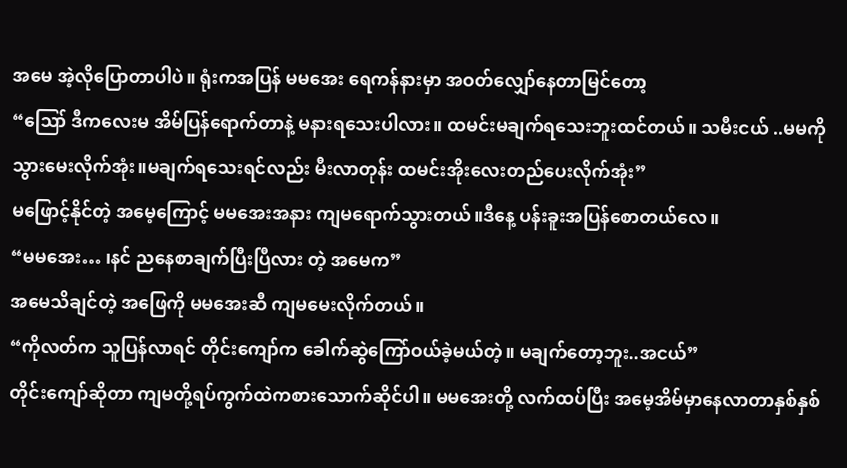အမေ အဲ့လိုပြောတာပါပဲ။ ရုံးကအပြန် မမအေး ရေကန်နားမှာ အဝတ်လျှော်နေတာမြင်တော့
“ဪ ဒီကလေးမ အိမ်ပြန်ရောက်တာနဲ့ မနားရသေးပါလား။ ထမင်းမချက်ရသေးဘူးထင်တယ်။ သမီးငယ် ..မမကိုသွားမေးလိုက်အုံး။မချက်ရသေးရင်လည်း မီးလာတုန်း ထမင်းအိုးလေးတည်ပေးလိုက်အုံး”
မဖြောင့်နိုင်တဲ့ အမေ့ကြောင့် မမအေးအနား ကျမရောက်သွားတယ်။ဒီနေ့ ပန်းခူးအပြန်စောတယ်လေ။
“မမအေး… ၊နင် ညနေစာချက်ပြီးပြီလား တဲ့ အမေက”
အမေသိချင်တဲ့ အဖြေကို မမအေးဆီ ကျမမေးလိုက်တယ်။
“ကိုလတ်က သူပြန်လာရင် တိုင်းကျော်က ခေါက်ဆွဲကြော်ဝယ်ခဲ့မယ်တဲ့။ မချက်တော့ဘူး..အငယ်”
တိုင်းကျော်ဆိုတာ ကျမတို့ရပ်ကွက်ထဲကစားသောက်ဆိုင်ပါ။ မမအေးတို့ လက်ထပ်ပြီး အမေ့အိမ်မှာနေလာတာနှစ်နှစ်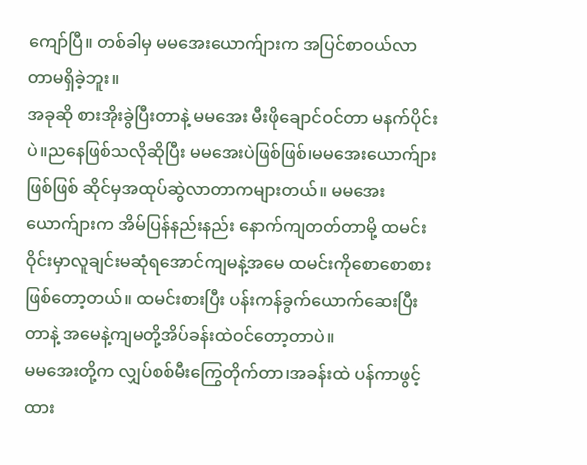ကျော်ပြီ။ တစ်ခါမှ မမအေးယောက်ျားက အပြင်စာဝယ်လာတာမရှိခဲ့ဘူး။
အခုဆို စားအိုးခွဲပြီးတာနဲ့ မမအေး မီးဖိုချောင်ဝင်တာ မနက်ပိုင်းပဲ။ညနေဖြစ်သလိုဆိုပြီး မမအေးပဲဖြစ်ဖြစ်၊မမအေးယောက်ျားဖြစ်ဖြစ် ဆိုင်မှအထုပ်ဆွဲလာတာကများတယ်။ မမအေးယောက်ျားက အိမ်ပြန်နည်းနည်း နောက်ကျတတ်တာမို့ ထမင်းဝိုင်းမှာလူချင်းမဆုံရအောင်ကျမနဲ့အမေ ထမင်းကိုစောစောစားဖြစ်တော့တယ်။ ထမင်းစားပြီး ပန်းကန်ခွက်ယောက်ဆေးပြီးတာနဲ့ အမေနဲ့ကျမတို့အိပ်ခန်းထဲဝင်တော့တာပဲ။
မမအေးတို့က လျှပ်စစ်မီးကြွေတိုက်တာ၊အခန်းထဲ ပန်ကာဖွင့်ထား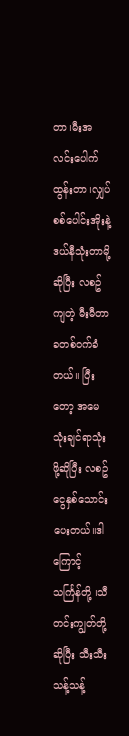တာ၊မီးအလင်းပေါက်ထွန်းတာ၊လျှပ်စစ်ပေါင်းအိုးနဲ့ဒယ်နီသုံးတာမို့ဆိုပြီး လစဥ်ကျတဲ့ မီးမီတာခတစ်ဝက်ခံတယ်။ ပြီးတော့ အမေသုံးချင်ရာသုံးဖို့ဆိုပြီး လစဥ်ငွေနှစ်သောင်းပေးတယ်။ဒါကြောင့် သင်္ကြန်တို့ ၊သီတင်းကျွတ်တို့ဆိုပြီး သီးသီးသန့်သန့်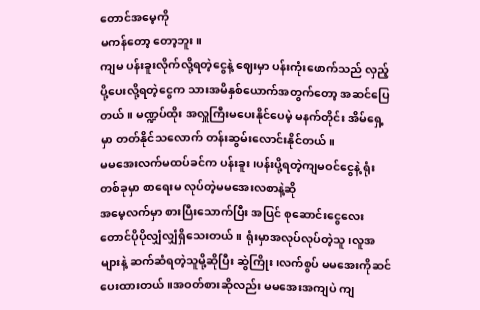တောင်အမေ့ကို
မကန်တော့ တော့ဘူး။
ကျမ ပန်းခူးလိုက်လို့ရတဲ့ငွေနဲ့ ဈေးမှာ ပန်းကုံးဖောက်သည် လှည့်ပို့ပေးလို့ရတဲ့ငွေက သားအမိနှစ်ယောက်အတွက်တော့ အဆင်ပြေတယ်။ မဏ္ဍပ်ထိုး အလှူကြီးမပေးနိုင်ပေမဲ့ မနက်တိုင်း အိမ်ရှေ့မှာ တတ်နိုင်သလောက် တန်းဆွမ်းလောင်းနိုင်တယ်။
မမအေးလက်မထပ်ခင်က ပန်းခူး၊ပန်းပို့ရတဲ့ကျမဝင်ငွေနဲ့ ရုံးတစ်ခုမှာ စာရေးမ လုပ်တဲ့မမအေးလစာနဲ့ဆို
အမေ့လက်မှာ စားပြီးသောက်ပြီး အပြင် စုဆောင်းငွေလေးတောင်ပိုပိုလျှံလျှံရှိသေးတယ်။ ရုံးမှာအလုပ်လုပ်တဲ့သူ၊လူအများနဲ့ ဆက်ဆံရတဲ့သူမို့ဆိုပြီး ဆွဲကြိုး၊လက်စွပ် မမအေးကိုဆင်ပေးထားတယ်။အဝတ်စားဆိုလည်း မမအေးအကျပဲ ကျ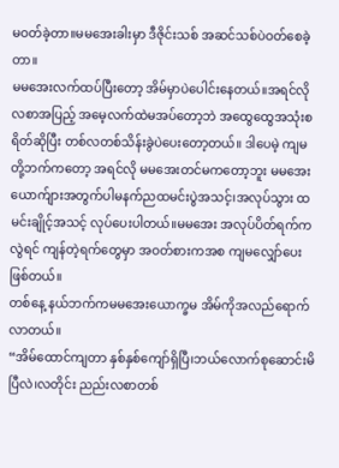မဝတ်ခဲ့တာ။မမအေးခါးမှာ ဒီဇိုင်းသစ် အဆင်သစ်ပဲဝတ်စေခဲ့တာ။
မမအေးလက်ထပ်ပြီးတော့ အိမ်မှာပဲပေါင်းနေတယ်။အရင်လိုလစာအပြည့် အမေ့လက်ထဲမအပ်တော့ဘဲ အထွေထွေအသုံးစရိတ်ဆိုပြီး တစ်လတစ်သိန်းခွဲပဲပေးတော့တယ်။ ဒါပေမဲ့ ကျမတို့ဘက်ကတော့ အရင်လို မမအေးတင်မကတော့ဘူး မမအေးယောက်ျားအတွက်ပါမနက်ညထမင်းပွဲအသင့်၊အလုပ်သွား ထမင်းချိုင့်အသင့် လုပ်ပေးပါတယ်။မမအေး အလုပ်ပိတ်ရက်ကလွဲရင် ကျန်တဲ့ရက်တွေမှာ အဝတ်စားကအစ ကျမလျှော်ပေးဖြစ်တယ်။
တစ်နေ့ နယ်ဘက်ကမမအေးယောက္ခမ အိမ်ကိုအလည်ရောက်လာတယ်။
“အိမ်ထောင်ကျတာ နှစ်နှစ်ကျော်ရှိပြီ၊ဘယ်လောက်စုဆောင်းမိပြီလဲ၊လတိုင်း ညည်းလစာတစ်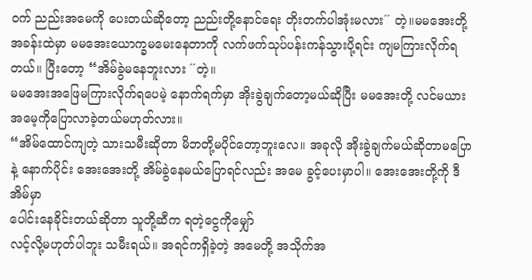ဝက် ညည်းအမေကို ပေးတယ်ဆိုတော့ ညည်းတို့နောင်ရေး တိုးတက်ပါအုံးမလား´´ တဲ့။မမအေးတို့အခန်းထဲမှာ မမအေးယောက္ခမမေးနေတာကို လက်ဖက်သုပ်ပန်းကန်သွားပို့ရင်း ကျမကြားလိုက်ရတယ်။ ပြီးတော့ “အိမ်ခွဲမနေဘူးလား ´´တဲ့။
မမအေးအဖြေမကြားလိုက်ရပေမဲ့ နောက်ရက်မှာ အိုးခွဲချက်တော့မယ်ဆိုပြီး မမအေးတို့ လင်မယားအမေ့ကိုပြောလာခဲ့တယ်မဟုတ်လား။
“အိမ်ထောင်ကျတဲ့ သားသမီးဆိုတာ မိဘတို့မပိုင်တော့ဘူးလေ။ အခုလို အိုးခွဲချက်မယ်ဆိုတာမပြောနဲ့ နောက်ပိုင်း အေးအေးတို့ အိမ်ခွဲနေမယ်ပြောရင်လည်း အမေ ခွင့်ပေးမှာပါ။ အေးအေးတို့ကို ဒီအိမ်မှာ
ပေါင်းနေခိုင်းတယ်ဆိုတာ သူတို့ဆီက ရတဲ့ငွေကိုမျှော်
လင့်လို့မဟုတ်ပါဘူး သမီးရယ်။ အရင်ကရှိခဲ့တဲ့ အမေတို့ အသိုက်အ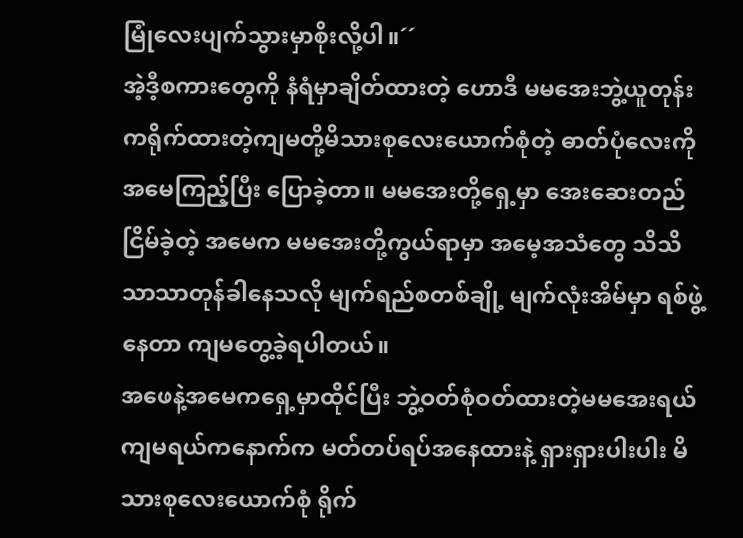မြုံလေးပျက်သွားမှာစိုးလို့ပါ။´´
အဲ့ဒီ့စကားတွေကို နံရံမှာချိတ်ထားတဲ့ ဟောဒီ မမအေးဘွဲ့ယူတုန်းကရိုက်ထားတဲ့ကျမတို့မိသားစုလေးယောက်စုံတဲ့ ဓာတ်ပုံလေးကို အမေကြည့်ပြီး ပြောခဲ့တာ။ မမအေးတို့ရှေ့မှာ အေးဆေးတည်ငြိမ်ခဲ့တဲ့ အမေက မမအေးတို့ကွယ်ရာမှာ အမေ့အသံတွေ သိသိသာသာတုန်ခါနေသလို မျက်ရည်စတစ်ချို့ မျက်လုံးအိမ်မှာ ရစ်ဖွဲ့နေတာ ကျမတွေ့ခဲ့ရပါတယ်။
အဖေနဲ့အမေကရှေ့မှာထိုင်ပြီး ဘွဲ့ဝတ်စုံဝတ်ထားတဲ့မမအေးရယ် ကျမရယ်ကနောက်က မတ်တပ်ရပ်အနေထားနဲ့ ရှားရှားပါးပါး မိသားစုလေးယောက်စုံ ရိုက်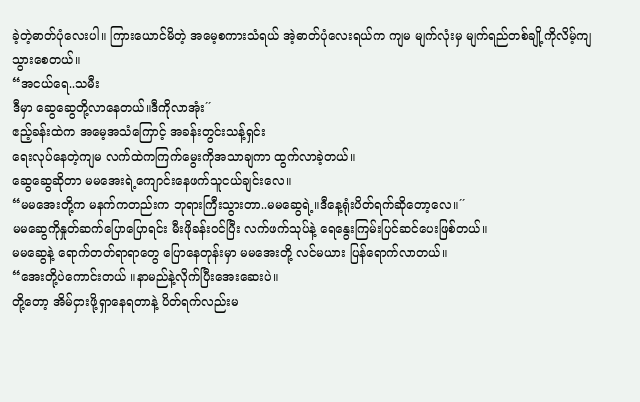ခဲ့တဲ့ဓာတ်ပုံလေးပါ။ ကြားယောင်မိတဲ့ အမေ့စကားသံရယ် အဲ့ဓာတ်ပုံလေးရယ်က ကျမ မျက်လုံးမှ မျက်ရည်တစ်ချို့ကိုလိမ့်ကျသွားစေတယ်။
“အငယ်ရေ..သမီး
ဒီမှာ ဆွေဆွေတို့လာနေတယ်။ဒီကိုလာအုံး´´
ဧည့်ခန်းထဲက အမေ့အသံကြောင့် အခန်းတွင်းသန့်ရှင်း
ရေးလုပ်နေတဲ့ကျမ လက်ထဲကကြက်မွေးကိုအသာချကာ ထွက်လာခဲ့တယ်။
ဆွေဆွေဆိုတာ မမအေးရဲ့ကျောင်းနေဖက်သူငယ်ချင်းလေ။
“မမအေးတို့က မနက်ကတည်းက ဘုရားကြီးသွားတာ..မမဆွေရဲ့။ဒီနေ့ရုံးပိတ်ရက်ဆိုတော့လေ။´´
မမဆွေကိုနှုတ်ဆက်ပြောပြောရင်း မီးဖိုခန်းဝင်ပြီး လက်ဖက်သုပ်နဲ့ ရေနွေးကြမ်းပြင်ဆင်ပေးဖြစ်တယ်။
မမဆွေနဲ့ ရောက်တတ်ရာရာတွေ ပြောနေတုန်းမှာ မမအေးတို့ လင်မယား ပြန်ရောက်လာတယ်။
“အေးတို့ပဲကောင်းတယ် ။နာမည်နဲ့လိုက်ပြီးအေးဆေးပဲ။
တို့တော့ အိမ်ငှားဖို့ရှာနေရတာနဲ့ ပိတ်ရက်လည်းမ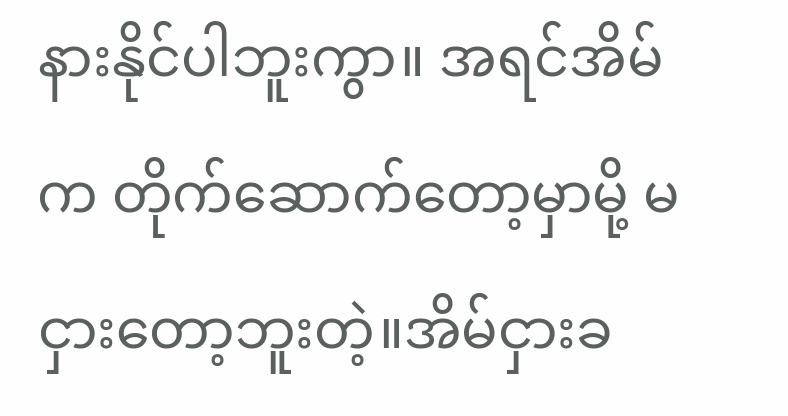နားနိုင်ပါဘူးကွာ။ အရင်အိမ်က တိုက်ဆောက်တော့မှာမို့ မငှားတော့ဘူးတဲ့။အိမ်ငှားခ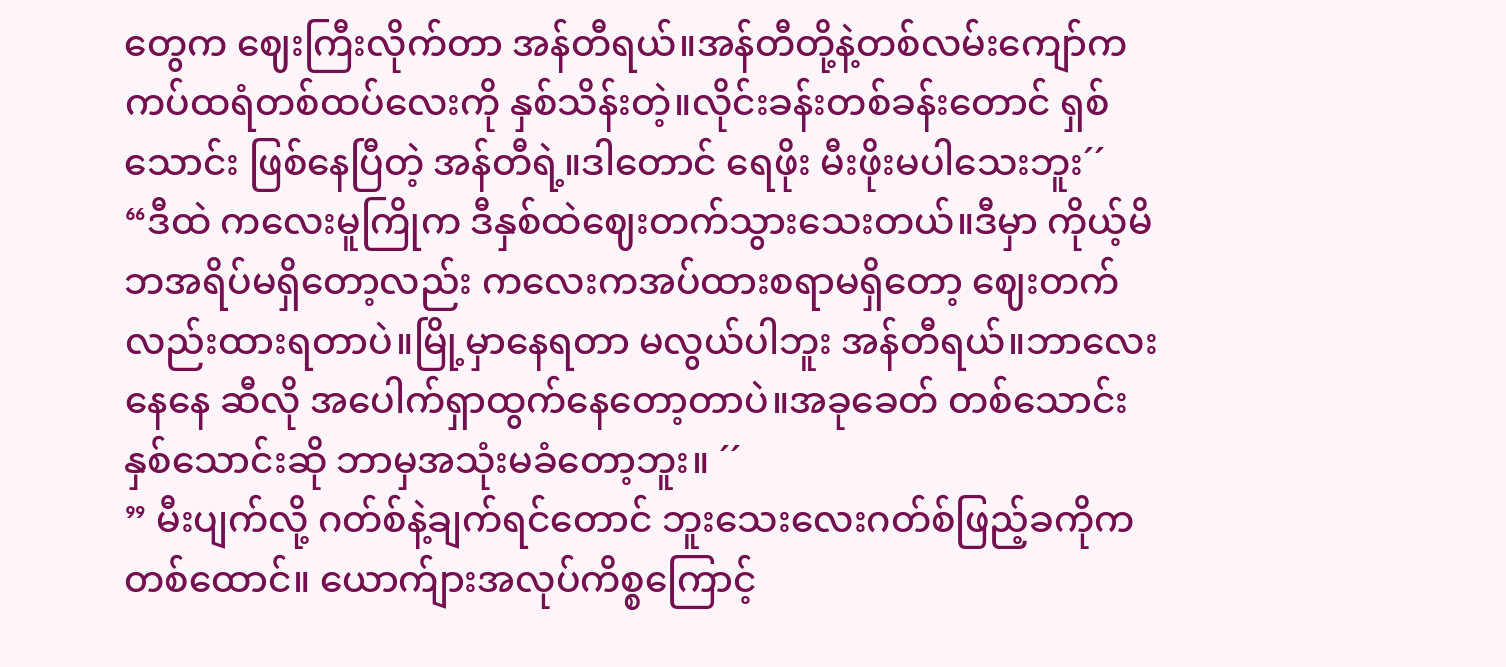တွေက ဈေးကြီးလိုက်တာ အန်တီရယ်။အန်တီတို့နဲ့တစ်လမ်းကျော်က ကပ်ထရံတစ်ထပ်လေးကို နှစ်သိန်းတဲ့။လိုင်းခန်းတစ်ခန်းတောင် ရှစ်သောင်း ဖြစ်နေပြီတဲ့ အန်တီရဲ့။ဒါတောင် ရေဖိုး မီးဖိုးမပါသေးဘူး´´
“ဒီထဲ ကလေးမူကြိုက ဒီနှစ်ထဲဈေးတက်သွားသေးတယ်။ဒီမှာ ကိုယ့်မိဘအရိပ်မရှိတော့လည်း ကလေးကအပ်ထားစရာမရှိတော့ ဈေးတက်လည်းထားရတာပဲ။မြို့မှာနေရတာ မလွယ်ပါဘူး အန်တီရယ်။ဘာလေးနေနေ ဆီလို အပေါက်ရှာထွက်နေတော့တာပဲ။အခုခေတ် တစ်သောင်း နှစ်သောင်းဆို ဘာမှအသုံးမခံတော့ဘူး။ ´´
” မီးပျက်လို့ ဂတ်စ်နဲ့ချက်ရင်တောင် ဘူးသေးလေးဂတ်စ်ဖြည့်ခကိုက တစ်ထောင်။ ယောက်ျားအလုပ်ကိစ္စကြောင့်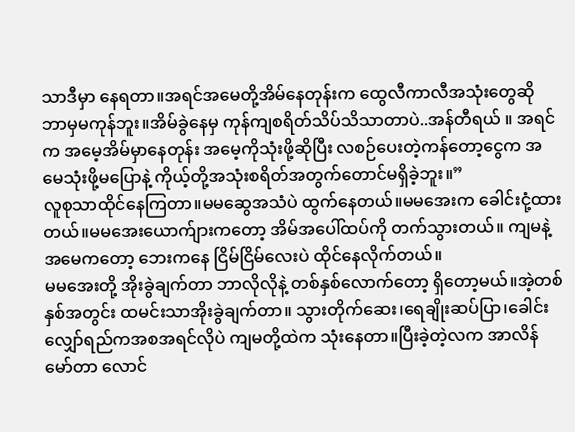သာဒီမှာ နေရတာ။အရင်အမေတို့အိမ်နေတုန်းက ထွေလီကာလီအသုံးတွေဆို ဘာမှမကုန်ဘူး။အိမ်ခွဲနေမှ ကုန်ကျစရိတ်သိပ်သိသာတာပဲ..အန်တီရယ် ။ အရင်က အမေ့အိမ်မှာနေတုန်း အမေ့ကိုသုံးဖို့ဆိုပြီး လစဉ်ပေးတဲ့ကန်တော့ငွေက အမေသုံးဖို့မပြောနဲ့ ကိုယ့်တို့အသုံးစရိတ်အတွက်တောင်မရှိခဲ့ဘူး။”
လူစုသာထိုင်နေကြတာ။မမဆွေအသံပဲ ထွက်နေတယ်။မမအေးက ခေါင်းငုံ့ထားတယ်။မမအေးယောက်ျားကတော့ အိမ်အပေါ်ထပ်ကို တက်သွားတယ်။ ကျမနဲ့ အမေကတော့ ဘေးကနေ ငြိမ်ငြိမ်လေးပဲ ထိုင်နေလိုက်တယ်။
မမအေးတို့ အိုးခွဲချက်တာ ဘာလိုလိုနဲ့ တစ်နှစ်လောက်တော့ ရှိတော့မယ်။အဲ့တစ်နှစ်အတွင်း ထမင်းသာအိုးခွဲချက်တာ။ သွားတိုက်ဆေး၊ရေချိုးဆပ်ပြာ၊ခေါင်းလျှော်ရည်ကအစအရင်လိုပဲ ကျမတို့ထဲက သုံးနေတာ။ပြီးခဲ့တဲ့လက အာလိန်မော်တာ လောင်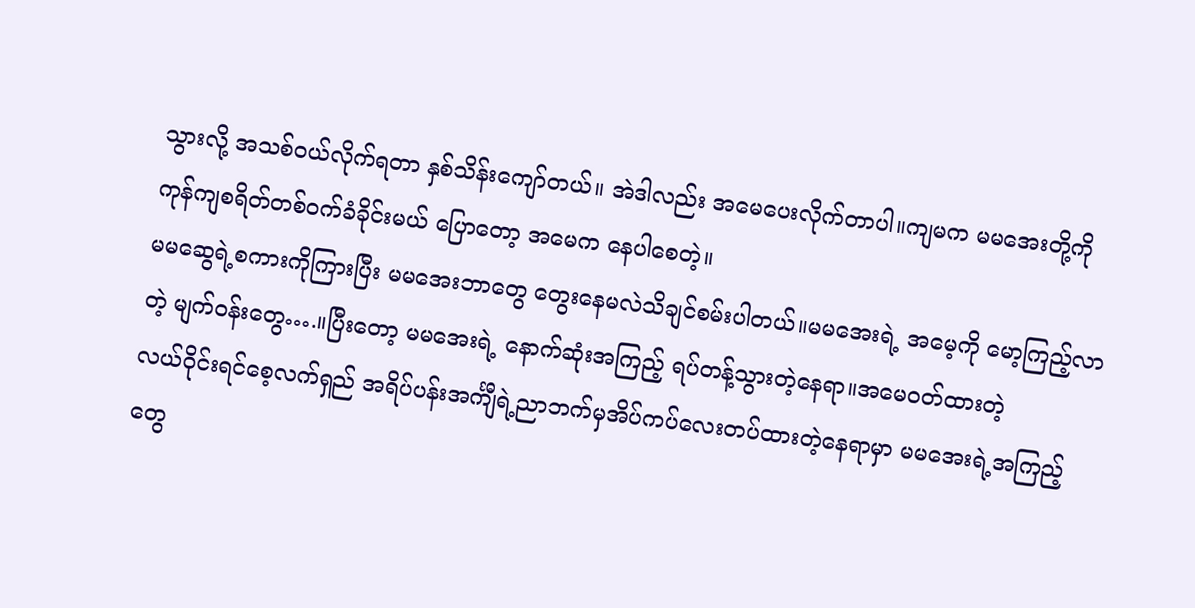သွားလို့ အသစ်ဝယ်လိုက်ရတာ နှစ်သိန်းကျော်တယ်။ အဲဒါလည်း အမေပေးလိုက်တာပါ။ကျမက မမအေးတို့ကို ကုန်ကျစရိတ်တစ်ဝက်ခံခိုင်းမယ် ပြောတော့ အမေက နေပါစေတဲ့။
မမဆွေရဲ့စကားကိုကြားပြီး မမအေးဘာတွေ တွေးနေမလဲသိချင်စမ်းပါတယ်။မမအေးရဲ့ အမေ့ကို မော့ကြည့်လာတဲ့ မျက်ဝန်းတွေ….။ပြီးတော့ မမအေးရဲ့ နောက်ဆုံးအကြည့် ရပ်တန့်သွားတဲ့နေရာ။အမေဝတ်ထားတဲ့
လယ်ဝိုင်းရင်စေ့လက်ရှည် အရိပ်ပန်းအင်္ကျီရဲ့ညာဘက်မှအိပ်ကပ်လေးတပ်ထားတဲ့နေရာမှာ မမအေးရဲ့အကြည့်တွေ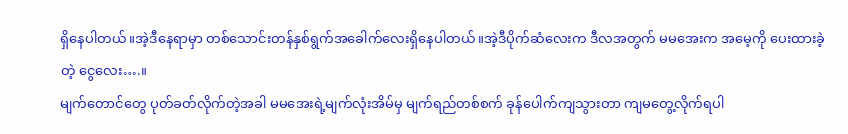ရှိနေပါတယ်။အဲ့ဒီနေရာမှာ တစ်သောင်းတန်နှစ်ရွက်အခေါက်လေးရှိနေပါတယ်။အဲ့ဒီပိုက်ဆံလေးက ဒီလအတွက် မမအေးက အမေ့ကို ပေးထားခဲ့တဲ့ ငွေလေး….။
မျက်တောင်တွေ ပုတ်ခတ်လိုက်တဲ့အခါ မမအေးရဲ့မျက်လုံးအိမ်မှ မျက်ရည်တစ်စက် ခုန်ပေါက်ကျသွားတာ ကျမတွေ့လိုက်ရပါ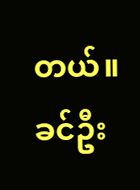တယ်။
ခင်ဦး